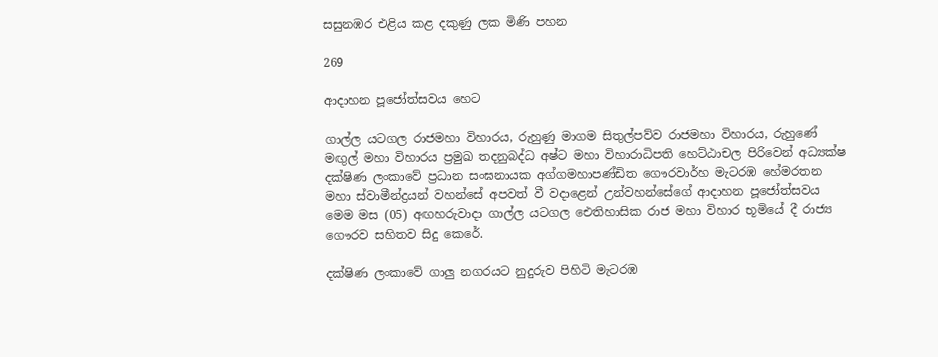සසුනඹර එළිය කළ දකුණු ලක මිණි පහන

269

ආදාහන පූජෝත්සවය හෙට

ගාල්ල යටගල රාජමහා විහාරය, රුහුණු මාගම සිතුල්පව්ව රාජමහා විහාරය, රුහුණේ මඟුල් මහා විහාරය ප්‍රමුඛ තදනුබද්ධ අෂ්ට මහා විහාරාධිපති හෙට්ඨාචල පිරිවෙන් අධ්‍යක්ෂ දක්ෂිණ ලංකාවේ ප්‍රධාන සංඝනායක අග්ගමහාපණ්ඩිත ගෞරවාර්හ මැටරඹ හේමරතන මහා ස්වාමීන්ද්‍රයන් වහන්සේ අපවත් වී වදාළෙන් උන්වහන්සේගේ ආදාහන පූජෝත්සවය මෙම මස (05) අඟහරුවාදා ගාල්ල යටගල ඓතිහාසික රාජ මහා විහාර භූමියේ දී රාජ්‍ය ගෞරව සහිතව සිදු කෙරේ.

දක්ෂිණ ලංකාවේ ගාලු නගරයට නුදුරුව පිහිටි මැටරඹ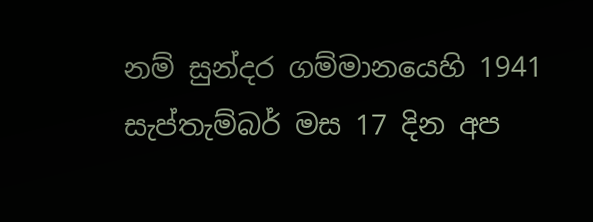නම් සුන්දර ගම්මානයෙහි 1941 සැප්තැම්බර් මස 17 දින අප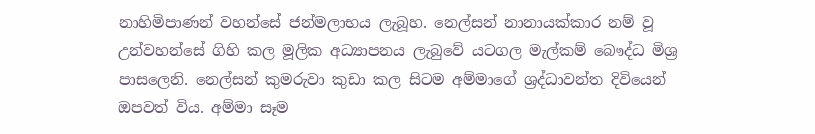නාහිමිපාණන් වහන්සේ ජන්මලාභය ලැබූහ. නෙල්සන් නානායක්කාර නම් වූ උන්වහන්සේ ගිහි කල මූලික අධ්‍යාපනය ලැබුවේ යටගල මැල්කම් බෞද්ධ මිශ්‍ර පාසලෙනි. නෙල්සන් කුමරුවා කුඩා කල සිටම අම්මාගේ ශ්‍රද්ධාවන්ත දිවියෙන් ඔපවත් විය. අම්මා සෑම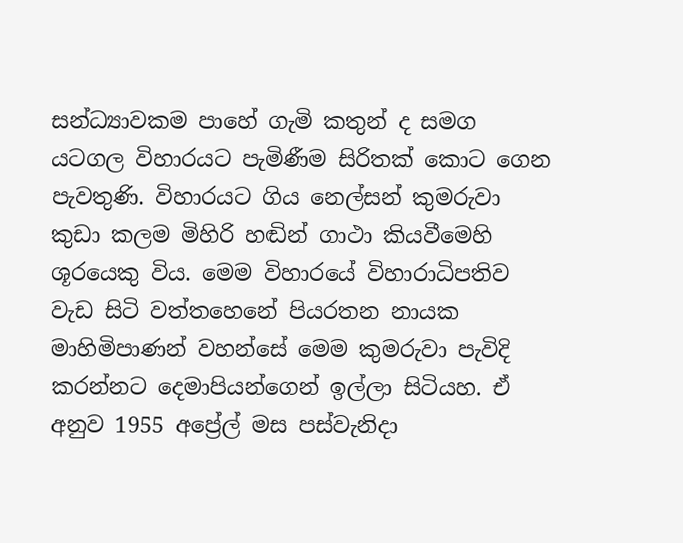සන්ධ්‍යාවකම පාහේ ගැමි කතුන් ද සමග යටගල විහාරයට පැමිණීම සිරිතක් කොට ගෙන පැවතුණි. විහාරයට ගිය නෙල්සන් කුමරුවා කුඩා කලම මිහිරි හඬින් ගාථා කියවීමෙහි ශූරයෙකු විය. මෙම විහාරයේ විහාරාධිපතිව වැඩ සිටි වත්තහෙනේ පියරතන නායක මාහිමිපාණන් වහන්සේ මෙම කුමරුවා පැවිදි කරන්නට දෙමාපියන්ගෙන් ඉල්ලා සිටියහ. ඒ අනුව 1955 අප්‍රේල් මස පස්වැනිදා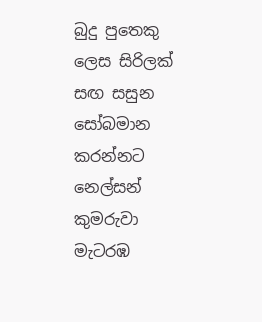බුදු පුතෙකු ලෙස සිරිලක් සඟ සසුන සෝබමාන කරන්නට නෙල්සන් කුමරුවා මැටරඹ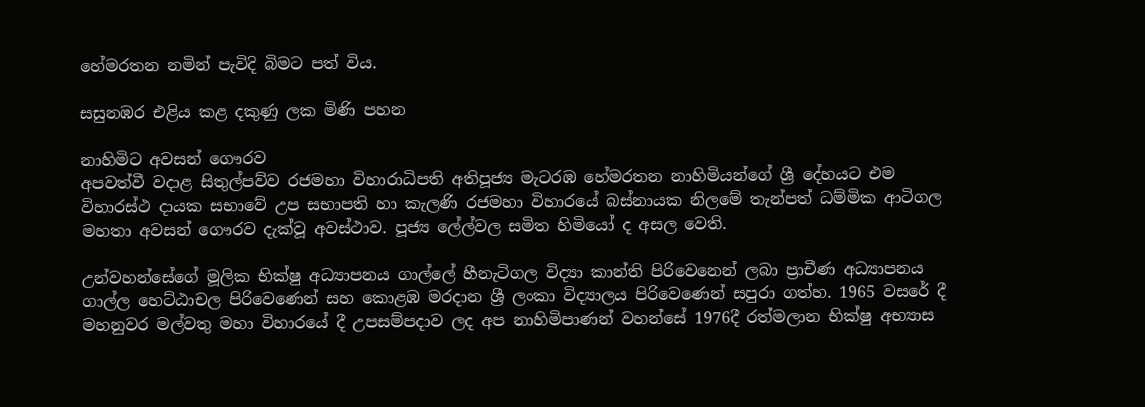හේමරතන නමින් පැවිදි බිමට පත් විය.

සසුනඹර එළිය කළ දකුණු ලක මිණි පහන

නාහිමිට අවසන් ගෞරව
අපවත්වී වදාළ සිතුල්පව්ව රජමහා විහාරාධිපති අතිපූජ්‍ය මැටරඹ හේමරතන නාහිමියන්ගේ ශ්‍රී දේහයට එම විහාරස්ථ දායක සභාවේ උප සභාපති හා කැලණි රජමහා විහාරයේ බස්නායක නිලමේ තැන්පත් ධම්මික ආටිගල මහතා අවසන් ගෞරව දැක්වූ අවස්ථාව. පූජ්‍ය ලේල්වල සමිත හිමියෝ ද අසල වෙති.

උන්වහන්සේගේ මූලික භික්ෂු අධ්‍යාපනය ගාල්ලේ හීනැටිගල විද්‍යා කාන්ති පිරිවෙනෙන් ලබා ප්‍රාචීණ අධ්‍යාපනය ගාල්ල හෙට්ඨාචල පිරිවෙණෙන් සහ කොළඹ මරදාන ශ්‍රී ලංකා විද්‍යාලය පිරිවෙණෙන් සපුරා ගත්හ. 1965 වසරේ දී මහනුවර මල්වතු මහා විහාරයේ දී උපසම්පදාව ලද අප නාහිමිපාණන් වහන්සේ 1976දී රත්මලාන භික්ෂු අභ්‍යාස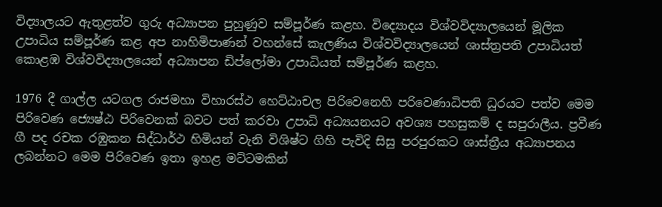විද්‍යාලයට ඇතුළත්ව ගුරු අධ්‍යාපන පුහුණුව සම්පූර්ණ කළහ. විද්‍යොදය විශ්වවිද්‍යාලයෙන් මූලික උපාධිය සම්පූර්ණ කළ අප නාහිමිපාණන් වහන්සේ කැලණිය විශ්වවිද්‍යාලයෙන් ශාස්ත්‍රපති උපාධියත් කොළඹ විශ්වවිද්‍යාලයෙන් අධ්‍යාපන ඩිප්ලෝමා උපාධියත් සම්පූර්ණ කළහ.

1976 දී ගාල්ල යටගල රාජමහා විහාරස්ථ හෙට්ඨාචල පිරිවෙනෙහි පරිවෙණාධිපති ධුරයට පත්ව මෙම පිරිවෙණ ජ්‍යෙෂ්ඨ පිරිවෙනක් බවට පත් කරවා උපාධි අධ්‍යයනයට අවශ්‍ය පහසුකම් ද සපුරාලීය. ප්‍රවීණ ගී පද රචක රඹුකන සිද්ධාර්ථ හිමියන් වැනි විශිෂ්ට ගිහි පැවිදි සිසු පරපුරකට ශාස්ත්‍රීය අධ්‍යාපනය ලබන්නට මෙම පිරිවෙණ ඉතා ඉහළ මට්ටමකින්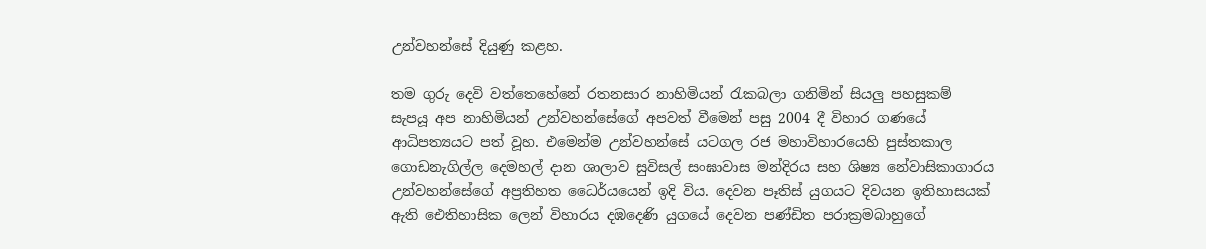උන්වහන්සේ දියුණු කළහ.

තම ගුරු දෙවි වත්තෙහේනේ රතනසාර නාහිමියන් රැකබලා ගනිමින් සියලු පහසුකම් සැපයූ අප නාහිමියන් උන්වහන්සේගේ අපවත් වීමෙන් පසු 2004 දී විහාර ගණයේ ආධිපත්‍යයට පත් වූහ. එමෙන්ම උන්වහන්සේ යටගල රජ මහාවිහාරයෙහි පුස්තකාල ගොඩනැගිල්ල දෙමහල් දාන ශාලාව සුවිසල් සංඝාවාස මන්දිරය සහ ශිෂ්‍ය නේවාසිකාගාරය උන්වහන්සේගේ අප්‍රතිහත ධෛර්යයෙන් ඉදි විය. දෙවන පෑතිස් යුගයට දිවයන ඉතිහාසයක් ඇති ඓතිහාසික ලෙන් විහාරය දඹදෙණි යුගයේ දෙවන පණ්ඩිත පරාක්‍රමබාහුගේ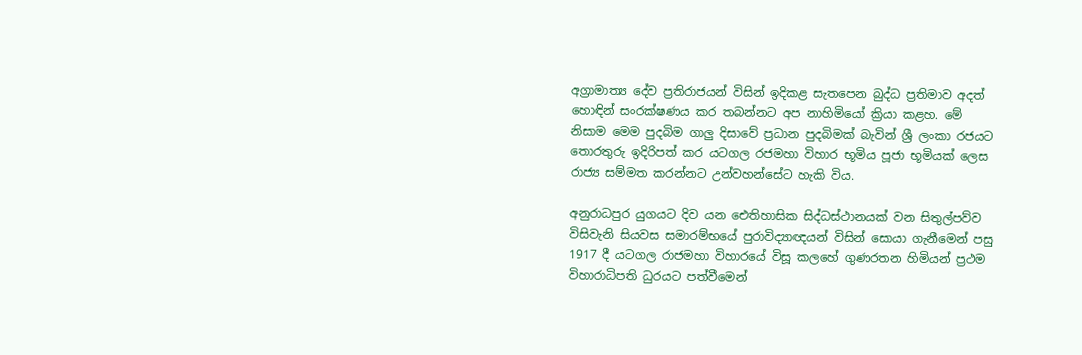අග්‍රාමාත්‍ය දේව ප්‍රතිරාජයන් විසින් ඉදිකළ සැතපෙන බුද්ධ ප්‍රතිමාව අදත් හොඳින් සංරක්ෂණය කර තබන්නට අප නාහිමියෝ ක්‍රියා කළහ. මේ නිසාම මෙම පුදබිම ගාලු දිසාවේ ප්‍රධාන පුදබිමක් බැවින් ශ්‍රී ලංකා රජයට තොරතුරු ඉදිරිපත් කර යටගල රජමහා විහාර භූමිය පූජා භූමියක් ලෙස රාජ්‍ය සම්මත කරන්නට උන්වහන්සේට හැකි විය.

අනුරාධපුර යුගයට දිව යන ඓතිහාසික සිද්ධස්ථානයක් වන සිතුල්පව්ව විසිවැනි සියවස සමාරම්භයේ පුරාවිද්‍යාඥයන් විසින් සොයා ගැනීමෙන් පසු 1917 දී යටගල රාජමහා විහාරයේ විසූ කලහේ ගුණරතන හිමියන් ප්‍රථම විහාරාධිපති ධුරයට පත්වීමෙන්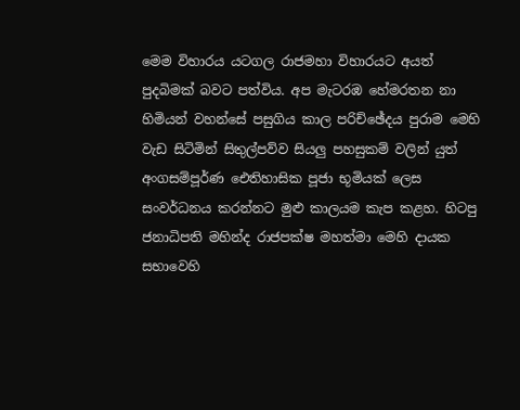මෙම විහාරය යටගල රාජමහා විහාරයට අයත් පුදබිමක් බවට පත්විය. අප මැටරඹ හේමරතන නා හිමියන් වහන්සේ පසුගිය කාල පරිච්ඡේදය පුරාම මෙහි වැඩ සිටිමින් සිතුල්පව්ව සියලු පහසුකම් වලින් යුත් අංගසම්පූර්ණ ඓතිහාසික පූජා භූමියක් ලෙස සංවර්ධනය කරන්නට මුළු කාලයම කැප කළහ. හිටපු ජනාධිපති මහින්ද රාජපක්ෂ මහත්මා මෙහි දායක සභාවෙහි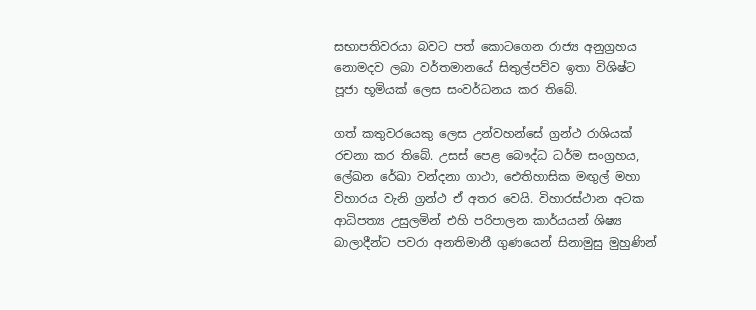සභාපතිවරයා බවට පත් කොටගෙන රාජ්‍ය අනුග්‍රහය නොමදව ලබා වර්තමානයේ සිතුල්පව්ව ඉතා විශිෂ්ට පූජා භූමියක් ලෙස සංවර්ධනය කර තිබේ.

ගත් කතුවරයෙකු ලෙස උන්වහන්සේ ග්‍රන්ථ රාශියක් රචනා කර තිබේ. උසස් පෙළ බෞද්ධ ධර්ම සංග්‍රහය, ලේඛන රේඛා වන්දනා ගාථා, ඓතිහාසික මඟුල් මහා විහාරය වැනි ග්‍රන්ථ ඒ අතර වෙයි. විහාරස්ථාන අටක ආධිපත්‍ය උසුලමින් එහි පරිපාලන කාර්යයන් ශිෂ්‍ය බාලාදීන්ට පවරා අනතිමානී ගුණයෙන් සිනාමුසු මුහුණින්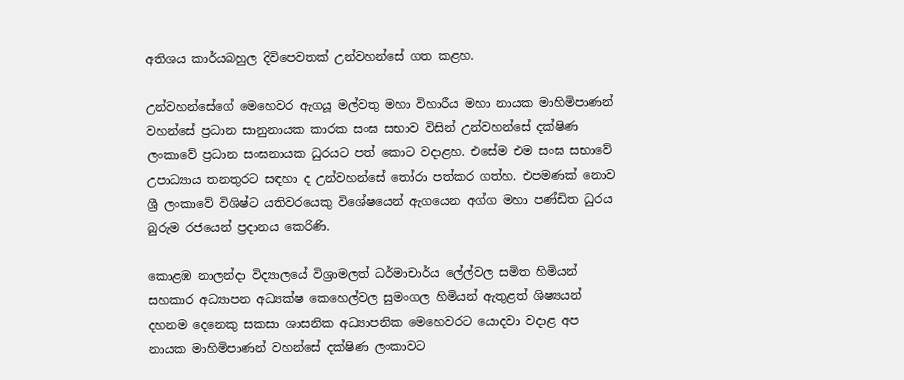අතිශය කාර්යබහුල දිවිපෙවතක් උන්වහන්සේ ගත කළහ.

උන්වහන්සේගේ මෙහෙවර ඇගයූ මල්වතු මහා විහාරීය මහා නායක මාහිමිපාණන් වහන්සේ ප්‍රධාන සානුනායක කාරක සංඝ සභාව විසින් උන්වහන්සේ දක්ෂිණ ලංකාවේ ප්‍රධාන සංඝනායක ධුරයට පත් කොට වදාළහ. එසේම එම සංඝ සභාවේ උපාධ්‍යාය තනතුරට සඳහා ද උන්වහන්සේ තෝරා පත්කර ගත්හ. එපමණක් නොව ශ්‍රී ලංකාවේ විශිෂ්ට යතිවරයෙකු විශේෂයෙන් ඇගයෙන අග්ග මහා පණ්ඩිත ධුරය බුරුම රජයෙන් ප්‍රදානය කෙරිණි.

කොළඹ නාලන්දා විද්‍යාලයේ විශ්‍රාමලත් ධර්මාචාර්ය ලේල්වල සමිත හිමියන් සහකාර අධ්‍යාපන අධ්‍යක්ෂ කෙහෙල්වල සුමංගල හිමියන් ඇතුළත් ශිෂ්‍යයන් දහනම දෙනෙකු සකසා ශාසනික අධ්‍යාපනික මෙහෙවරට යොදවා වදාළ අප නායක මාහිමිපාණන් වහන්සේ දක්ෂිණ ලංකාවට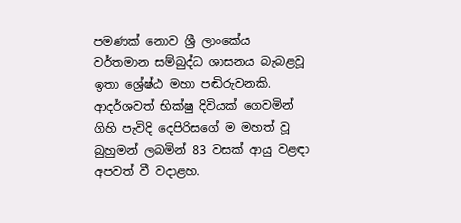පමණක් නොව ශ්‍රී ලාංකේය වර්තමාන සම්බුද්ධ ශාසනය බැබළවූ ඉතා ශ්‍රේෂ්ඨ මහා පඬිරුවනකි. ආදර්ශවත් භික්ෂු දිවියක් ගෙවමින් ගිහි පැවිදි දෙපිරිසගේ ම මහත් වූ බුහුමන් ලබමින් 83 වසක් ආයු වළඳා අපවත් වී වදාළහ.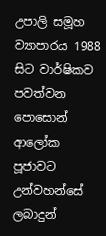උපාලි සමූහ ව්‍යාපාරය 1988 සිට වාර්ෂිකව පවත්වන පොසොන් ආලෝක පූජාවට උන්වහන්සේ ලබාදුන්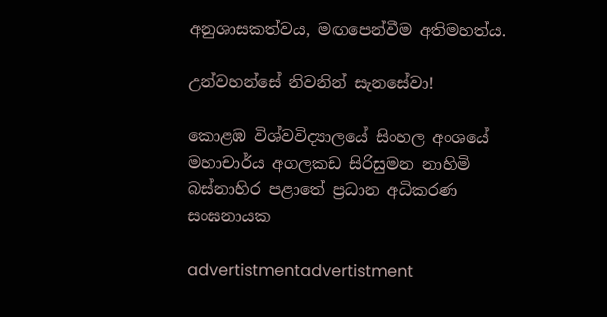අනුශාසකත්වය, මඟපෙන්වීම අතිමහත්ය.

උන්වහන්සේ නිවනින් සැනසේවා!

කොළඹ විශ්වවිද්‍යාලයේ සිංහල අංශයේ
මහාචාර්ය අගලකඩ සිරිසුමන නාහිමි
බස්නාහිර පළාතේ ප්‍රධාන අධිකරණ සංඝනායක

advertistmentadvertistment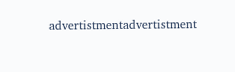advertistmentadvertistment